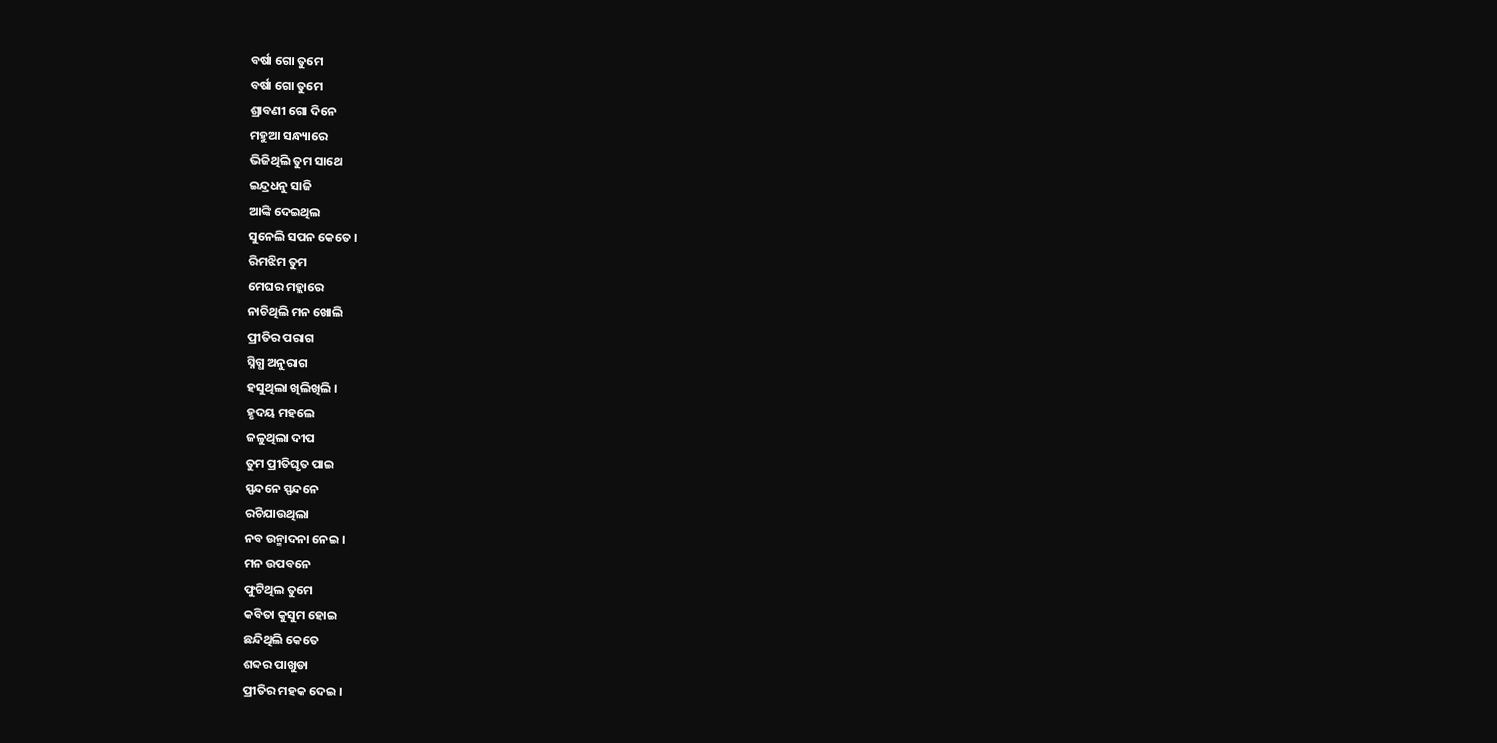ବର୍ଷା ଗୋ ତୁମେ
ବର୍ଷା ଗୋ ତୁମେ
ଶ୍ରାବଣୀ ଗୋ ଦିନେ
ମହୁଆ ସନ୍ଧ୍ୟାରେ
ଭିଜିଥିଲି ତୁମ ସାଥେ
ଇନ୍ଦ୍ରଧନୁ ସାଜି
ଆଙ୍କି ଦେଇଥିଲ
ସୁନେଲି ସପନ କେତେ ।
ରିମଝିମ ତୁମ
ମେଘର ମହ୍ଲାରେ
ନାଚିଥିଲି ମନ ଖୋଲି
ପ୍ରୀତିର ପରାଗ
ସ୍ନିଗ୍ଧ ଅନୁରାଗ
ହସୁଥିଲା ଖିଲିଖିଲି ।
ହୃଦୟ ମହଲେ
ଜଳୁଥିଲା ଦୀପ
ତୁମ ପ୍ରୀତିଘୃତ ପାଇ
ସ୍ପନ୍ଦନେ ସ୍ପନ୍ଦନେ
ରଚିଯାଉଥିଲା
ନବ ଉନ୍ମାଦନା ନେଇ ।
ମନ ଉପବନେ
ଫୁଟିଥିଲ ତୁମେ
କବିତା କୁସୁମ ହୋଇ
ଛନ୍ଦିଥିଲି କେତେ
ଶବ୍ଦର ପାଖୁଡା
ପ୍ରୀତିର ମହକ ଦେଇ ।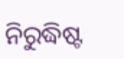ନିରୁଦ୍ଧିଷ୍ଟ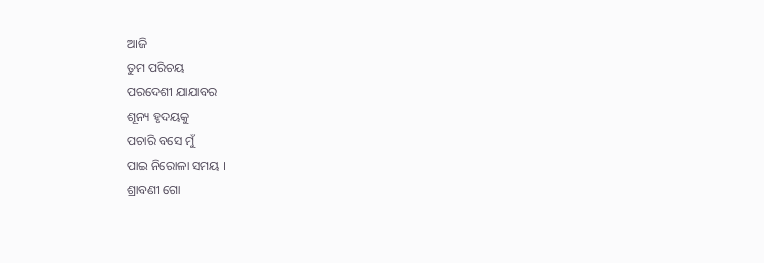ଆଜି
ତୁମ ପରିଚୟ
ପରଦେଶୀ ଯାଯାବର
ଶୂନ୍ୟ ହୃଦୟକୁ
ପଚାରି ବସେ ମୁଁ
ପାଇ ନିରୋଳା ସମୟ ।
ଶ୍ରାବଣୀ ଗୋ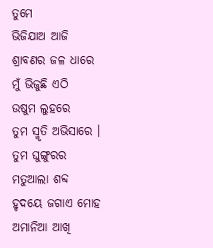ତୁମେ
ଭିଜିଯାଅ ଆଜି
ଶ୍ରାବଣର ଜଳ ଧାରେ
ମୁଁ ଭିଜୁଛି ଏଠି
ଉଷୁମ ଲୁହରେ
ତୁମ ସ୍ମୃତି ଅଭିସାରେ ।
ତୁମ ଘୁଙ୍ଗୁରର
ମତୁଆଲା ଶବ୍ଦ
ହୃଦୟେ ଜଗାଏ ମୋହ
ଅମାନିଆ ଆଖି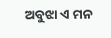ଅବୁଝା ଏ ମନ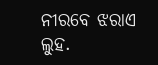ନୀରବେ ଝରାଏ ଲୁହ.